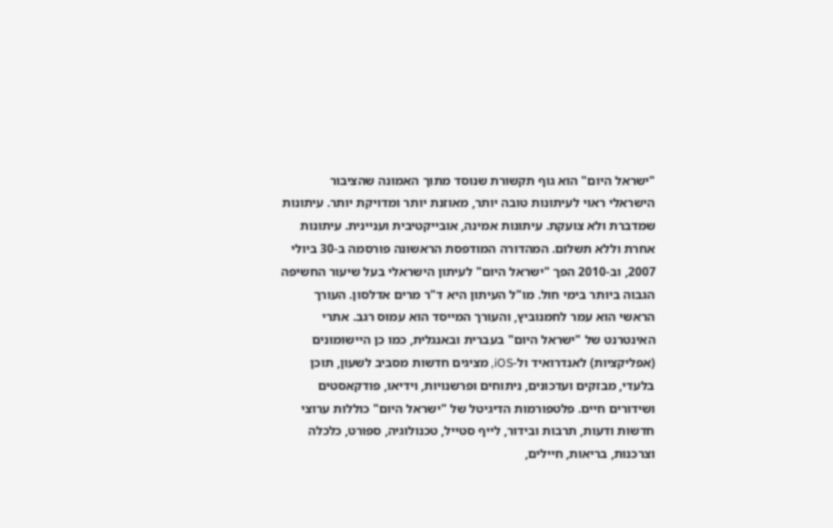"ישראל היום" הוא גוף תקשורת שנוסד מתוך האמונה שהציבור הישראלי ראוי לעיתונות טובה יותר, מאוזנת יותר ומדויקת יותר. עיתונות שמדברת ולא צועקת. עיתונות אמינה, אובייקטיבית ועניינית. עיתונות אחרת וללא תשלום. המהדורה המודפסת הראשונה פורסמה ב-30 ביולי 2007, וב-2010 הפך "ישראל היום" לעיתון הישראלי בעל שיעור החשיפה הגבוה ביותר בימי חול. מו"ל העיתון היא ד"ר מרים אדלסון. העורך הראשי הוא עמר לחמנוביץ, והעורך המייסד הוא עמוס רגב. אתרי האינטרנט של "ישראל היום" בעברית ובאנגלית, כמו כן היישומונים (אפליקציות) לאנדרואיד ול-iOS, מציגים חדשות מסביב לשעון, תוכן בלעדי, מבזקים ועדכונים, ניתוחים ופרשנויות, וידיאו, פודקאסטים ושידורים חיים. פלטפורמות הדיגיטל של "ישראל היום" כוללות ערוצי חדשות ודעות, תרבות ובידור, לייף סטייל, טכנולוגיה, ספורט, כלכלה וצרכנות, בריאות, חיילים,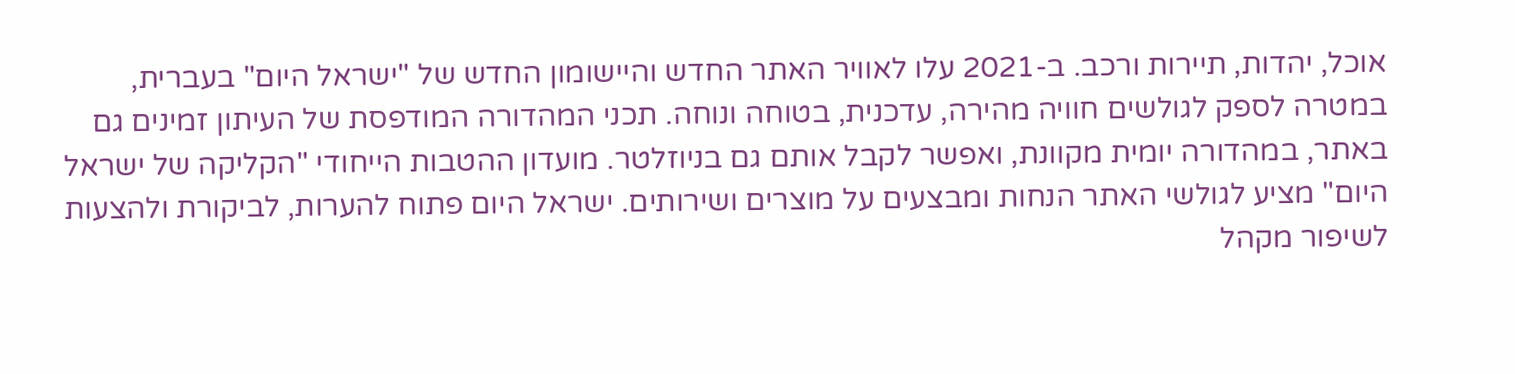אוכל, יהדות, תיירות ורכב. ב-2021 עלו לאוויר האתר החדש והיישומון החדש של "ישראל היום" בעברית, במטרה לספק לגולשים חוויה מהירה, עדכנית, בטוחה ונוחה. תכני המהדורה המודפסת של העיתון זמינים גם באתר, במהדורה יומית מקוונת, ואפשר לקבל אותם גם בניוזלטר. מועדון ההטבות הייחודי "הקליקה של ישראל היום" מציע לגולשי האתר הנחות ומבצעים על מוצרים ושירותים. ישראל היום פתוח להערות, לביקורת ולהצעות לשיפור מקהל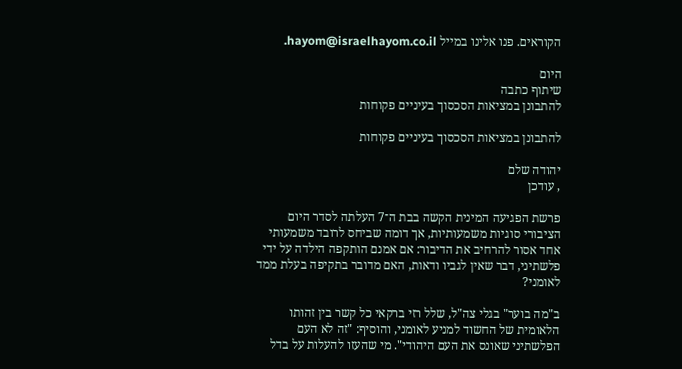הקוראים. פנו אלינו במייל hayom@israelhayom.co.il.

היום
שיתוף כתבה
להתבונן במציאות הסכסוך בעיניים פקוחות

להתבונן במציאות הסכסוך בעיניים פקוחות

יהודה שלם
, עודכן

פרשת הפגיעה המינית הקשה בבת ה־7 העלתה לסדר היום הציבורי סוגיות משמעותיות, אך דומה שביחס לרובד משמעותי אחד אסור להרחיב את הדיבור: אם אמנם הותקפה הילדה על ידי פלשתיני, דבר שאין לגביו ודאות, האם מדובר בתקיפה בעלת ממד לאומני?

ב"מה בוער" בגלי צה"ל, שלל רזי ברקאי כל קשר בין זהותו הלאומית של החשוד למניע לאומני, והוסיף: "זה לא העם הפלשתיני שאונס את העם היהודי". מי שהעזו להעלות על בדל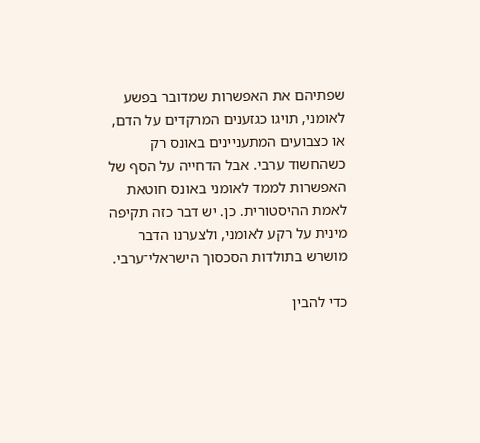שפתיהם את האפשרות שמדובר בפשע לאומני, תויגו כגזענים המרקדים על הדם, או כצבועים המתעניינים באונס רק כשהחשוד ערבי. אבל הדחייה על הסף של האפשרות לממד לאומני באונס חוטאת לאמת ההיסטורית. כן. יש דבר כזה תקיפה מינית על רקע לאומני, ולצערנו הדבר מושרש בתולדות הסכסוך הישראלי־ערבי.

כדי להבין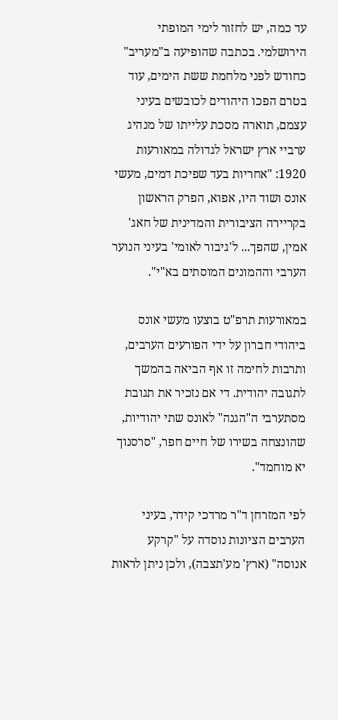עד כמה, יש לחזור לימי המופתי הירושלמי. בכתבה שהופיעה ב"מעריב" כחודש לפני מלחמת ששת הימים, עוד בטרם הפכו היהודים לכובשים בעיני עצמם, תוארה מסכת עלייתו של מנהיג ערביי ארץ ישראל לגדולה במאורעות 1920: "אחריות בעד שפיכת דמים, מעשי אונס ושוד היו, אפוא, הפרק הראשון בקריירה הציבורית והמדינית של חאג' אמין, שהפך... ל'גיבור לאומי' בעיני הנוער הערבי וההמונים המוסתים בא"י".

במאורעות תרפ"ט בוצעו מעשי אונס ביהודי חברון על ידי הפורעים הערבים, ותרבות לחימה זו אף הביאה בהמשך לתגובה יהודית. די אם נזכיר את תגובת מסתערבי ה"הגנה" לאונס שתי יהודיות, שהונצחה בשירו של חיים חפר, "סרסנוך יא מוחמד".

לפי המזרחן ד"ר מרדכי קידר, בעיני הערבים הציונות נוסדה על "קרקע אנוסה" (ארץ' מע'תצבה), ולכן ניתן לראות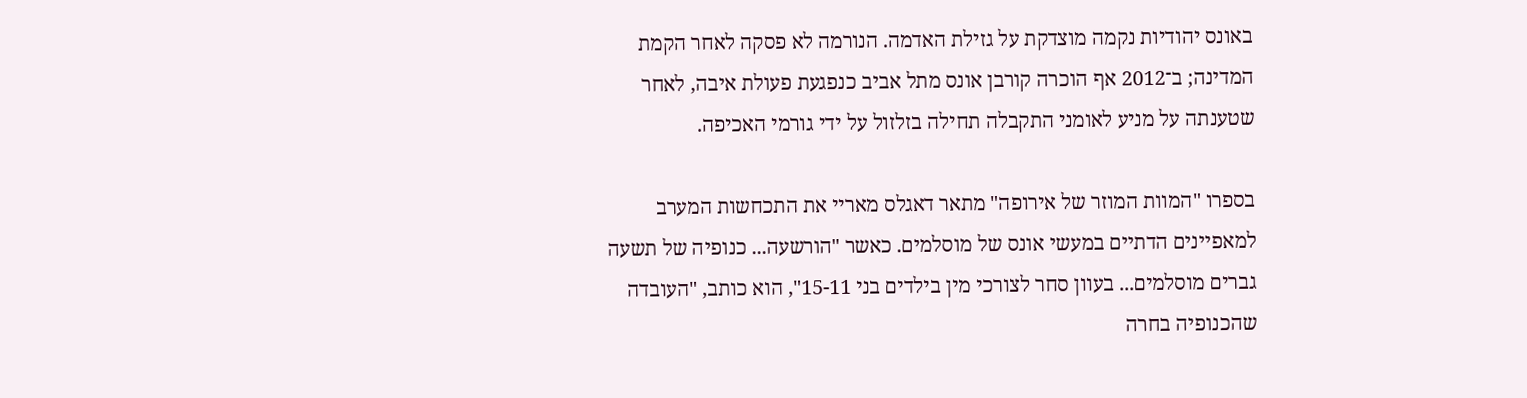באונס יהודיות נקמה מוצדקת על גזילת האדמה. הנורמה לא פסקה לאחר הקמת המדינה; ב־2012 אף הוכרה קורבן אונס מתל אביב כנפגעת פעולת איבה, לאחר שטענתה על מניע לאומני התקבלה תחילה בזלזול על ידי גורמי האכיפה.

בספרו "המוות המוזר של אירופה" מתאר דאגלס מאריי את התכחשות המערב למאפיינים הדתיים במעשי אונס של מוסלמים. כאשר "הורשעה... כנופיה של תשעה גברים מוסלמים... בעוון סחר לצורכי מין בילדים בני 15-11", הוא כותב, "העובדה שהכנופיה בחרה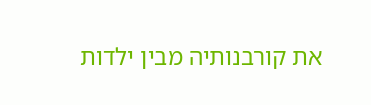את קורבנותיה מבין ילדות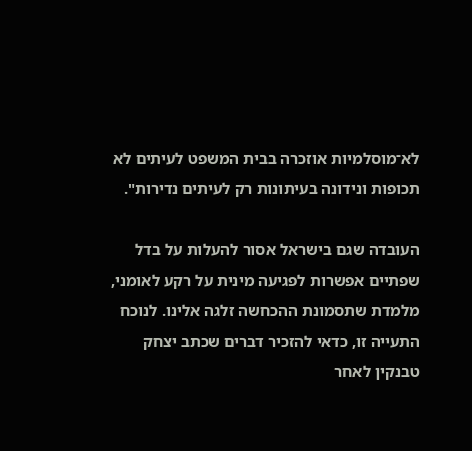לא־מוסלמיות אוזכרה בבית המשפט לעיתים לא תכופות ונידונה בעיתונות רק לעיתים נדירות".

העובדה שגם בישראל אסור להעלות על בדל שפתיים אפשרות לפגיעה מינית על רקע לאומני, מלמדת שתסמונת ההכחשה זלגה אלינו. לנוכח התעייה זו, כדאי להזכיר דברים שכתב יצחק טבנקין לאחר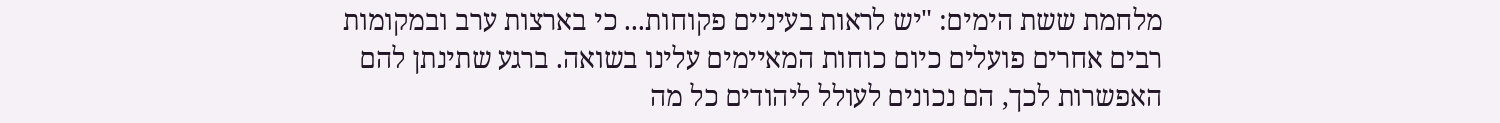מלחמת ששת הימים: "יש לראות בעיניים פקוחות... כי בארצות ערב ובמקומות רבים אחרים פועלים כיום כוחות המאיימים עלינו בשואה. ברגע שתינתן להם האפשרות לכך, הם נכונים לעולל ליהודים כל מה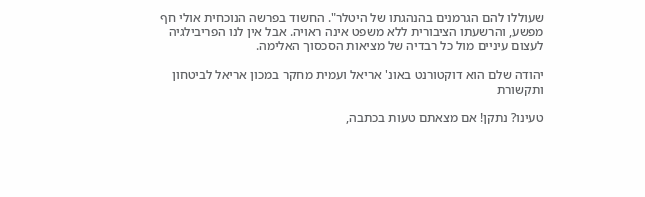שעוללו להם הגרמנים בהנהגתו של היטלר". החשוד בפרשה הנוכחית אולי חף מפשע, והרשעתו הציבורית ללא משפט אינה ראויה. אבל אין לנו הפריבילגיה לעצום עיניים מול כל רבדיה של מציאות הסכסוך האלימה.

יהודה שלם הוא דוקטורנט באונ' אריאל ועמית מחקר במכון אריאל לביטחון ותקשורת

טעינו? נתקן! אם מצאתם טעות בכתבה,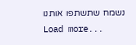נשמח שתשתפו אותנו
Load more...